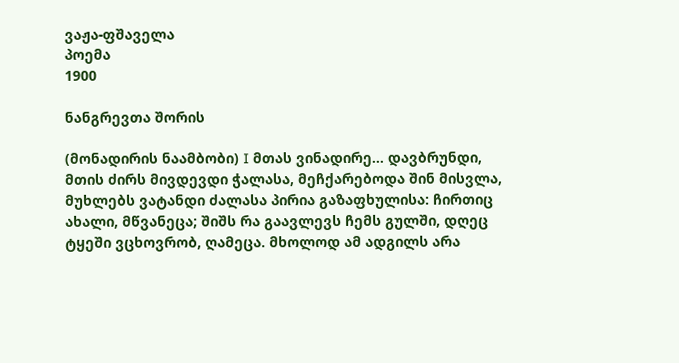ვაჟა-ფშაველა
პოემა
1900

ნანგრევთა შორის

(მონადირის ნაამბობი) I მთას ვინადირე… დავბრუნდი, მთის ძირს მივდევდი ჭალასა, მეჩქარებოდა შინ მისვლა, მუხლებს ვატანდი ძალასა პირია გაზაფხულისა: ჩირთიც ახალი, მწვანეცა; შიშს რა გაავლევს ჩემს გულში, დღეც ტყეში ვცხოვრობ, ღამეცა. მხოლოდ ამ ადგილს არა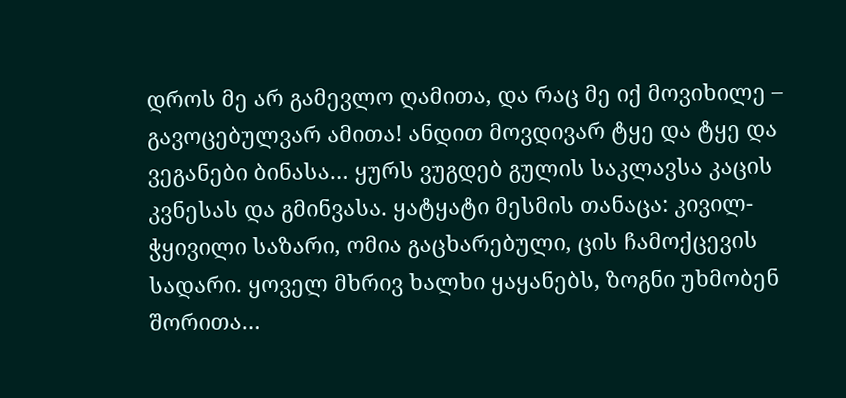დროს მე არ გამევლო ღამითა, და რაც მე იქ მოვიხილე – გავოცებულვარ ამითა! ანდით მოვდივარ ტყე და ტყე და ვეგანები ბინასა… ყურს ვუგდებ გულის საკლავსა კაცის კვნესას და გმინვასა. ყატყატი მესმის თანაცა: კივილ-ჭყივილი საზარი, ომია გაცხარებული, ცის ჩამოქცევის სადარი. ყოველ მხრივ ხალხი ყაყანებს, ზოგნი უხმობენ შორითა…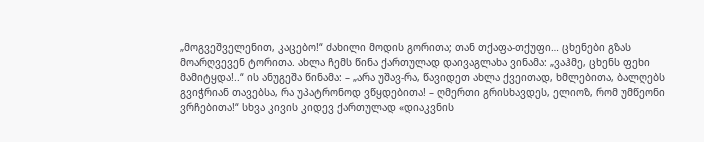„მოგვეშველენით, კაცებო!“ ძახილი მოდის გორითა; თან თქაფა-თქუფი… ცხენები გზას მოარღვევენ ტორითა. ახლა ჩემს წინა ქართულად დაივაგლახა ვინამა: „ვაჰმე, ცხენს ფეხი მამიტყდა!..“ ის ანუგეშა წინამა: – „არა უშავ-რა, წავიდეთ ახლა ქვეითად, ხმლებითა, ბალღებს გვიჭრიან თავებსა, რა უპატრონოდ ვწყდებითა! – ღმერთი გრისხავდეს, ელიოზ, რომ უმწეონი ვრჩებითა!“ სხვა კივის კიდევ ქართულად «დიაკვნის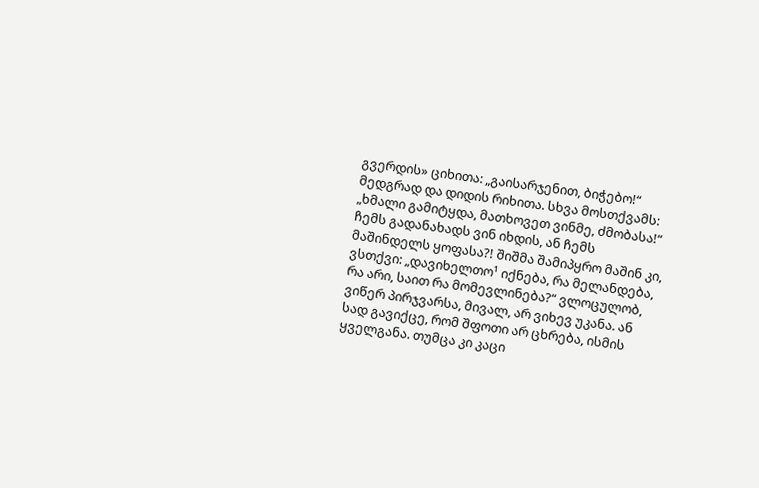გვერდის» ციხითა: „გაისარჯენით, ბიჭებო!“ მედგრად და დიდის რიხითა. სხვა მოსთქვამს: „ხმალი გამიტყდა, მათხოვეთ ვინმე, ძმობასა!“ ჩემს გადანახადს ვინ იხდის, ან ჩემს მაშინდელს ყოფასა?! შიშმა შამიპყრო მაშინ კი, ვსთქვი: „დავიხელთო¹ იქნება, რა მელანდება, რა არი, საით რა მომევლინება?“ ვლოცულობ, ვიწერ პირჯვარსა, მივალ, არ ვიხევ უკანა. ან სად გავიქცე, რომ შფოთი არ ცხრება, ისმის ყველგანა. თუმცა კი კაცი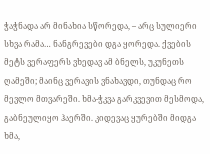ჭაჭნადა არ მინახია სწორედა, – არც სულიერი სხვა რამა… ნანგრევები დგა ყორედა. ქვების მეტს ვერაფერს ვხედავ ამ ბნელს, უკუნეთს ღამეში; მაინც ვერავის ვნახავდი, თუნდაც რო მევლო მთვარეში. ხმა-ჭკვა გარკვევით მესმოდა, გაბნეულიყო ჰაერში. კიდევაც ყურებში მიდგა ხმა,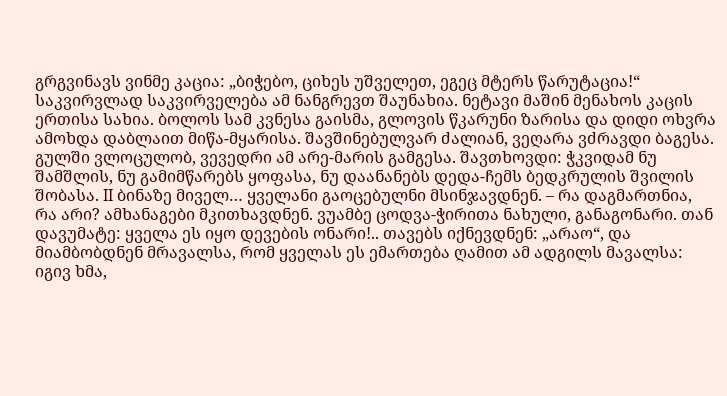გრგვინავს ვინმე კაცია: „ბიჭებო, ციხეს უშველეთ, ეგეც მტერს წარუტაცია!“ საკვირვლად საკვირველება ამ ნანგრევთ შაუნახია. ნეტავი მაშინ მენახოს კაცის ერთისა სახია. ბოლოს სამ კვნესა გაისმა, გლოვის წკარუნი ზარისა და დიდი ოხვრა ამოხდა დაბლაით მიწა-მყარისა. შავშინებულვარ ძალიან, ვეღარა ვძრავდი ბაგესა. გულში ვლოცულობ, ვევედრი ამ არე-მარის გამგესა. შავთხოვდი: ჭკვიდამ ნუ შამშლის, ნუ გამიმწარებს ყოფასა, ნუ დაანანებს დედა-ჩემს ბედკრულის შვილის შობასა. II ბინაზე მიველ… ყველანი გაოცებულნი მსინჯავდნენ. – რა დაგმართნია, რა არი? ამხანაგები მკითხავდნენ. ვუამბე ცოდვა-ჭირითა ნახული, განაგონარი. თან დავუმატე: ყველა ეს იყო დევების ონარი!.. თავებს იქნევდნენ: „არაო“, და მიამბობდნენ მრავალსა, რომ ყველას ეს ემართება ღამით ამ ადგილს მავალსა: იგივ ხმა,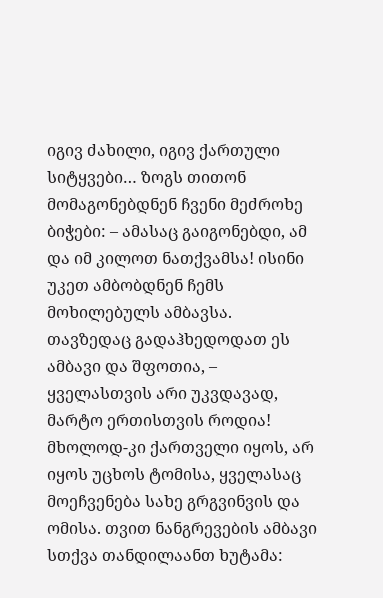იგივ ძახილი, იგივ ქართული სიტყვები… ზოგს თითონ მომაგონებდნენ ჩვენი მეძროხე ბიჭები: – ამასაც გაიგონებდი, ამ და იმ კილოთ ნათქვამსა! ისინი უკეთ ამბობდნენ ჩემს მოხილებულს ამბავსა. თავზედაც გადაჰხედოდათ ეს ამბავი და შფოთია, – ყველასთვის არი უკვდავად, მარტო ერთისთვის როდია! მხოლოდ-კი ქართველი იყოს, არ იყოს უცხოს ტომისა, ყველასაც მოეჩვენება სახე გრგვინვის და ომისა. თვით ნანგრევების ამბავი სთქვა თანდილაანთ ხუტამა: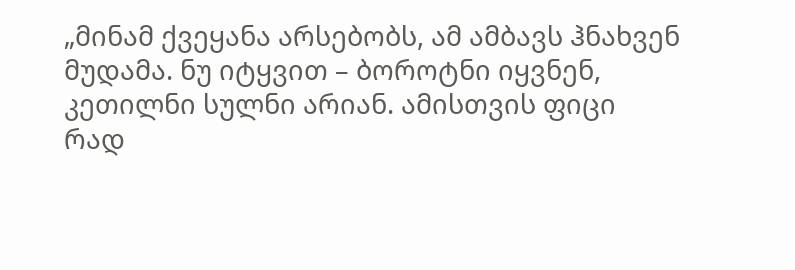„მინამ ქვეყანა არსებობს, ამ ამბავს ჰნახვენ მუდამა. ნუ იტყვით – ბოროტნი იყვნენ, კეთილნი სულნი არიან. ამისთვის ფიცი რად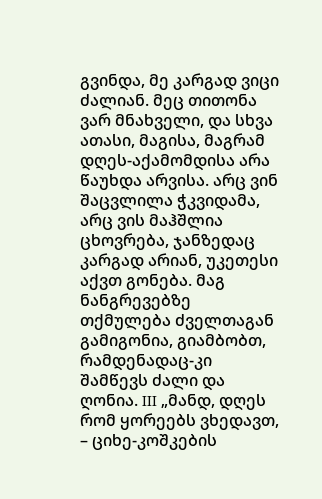გვინდა, მე კარგად ვიცი ძალიან. მეც თითონა ვარ მნახველი, და სხვა ათასი, მაგისა, მაგრამ დღეს-აქამომდისა არა წაუხდა არვისა. არც ვინ შაცვლილა ჭკვიდამა, არც ვის მაჰშლია ცხოვრება, ჯანზედაც კარგად არიან, უკეთესი აქვთ გონება. მაგ ნანგრევებზე თქმულება ძველთაგან გამიგონია, გიამბობთ, რამდენადაც-კი შამწევს ძალი და ღონია. III „მანდ, დღეს რომ ყორეებს ვხედავთ, – ციხე-კოშკების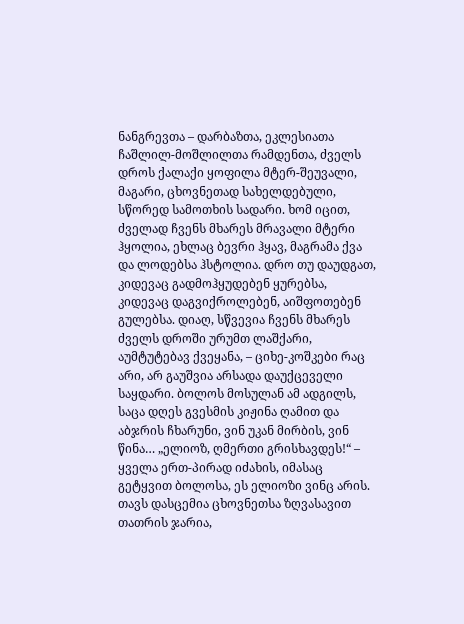ნანგრევთა – დარბაზთა, ეკლესიათა ჩაშლილ-მოშლილთა რამდენთა, ძველს დროს ქალაქი ყოფილა მტერ-შეუვალი, მაგარი, ცხოვნეთად სახელდებული, სწორედ სამოთხის სადარი. ხომ იცით, ძველად ჩვენს მხარეს მრავალი მტერი ჰყოლია, ეხლაც ბევრი ჰყავ, მაგრამა ქვა და ლოდებსა ჰსტოლია. დრო თუ დაუდგათ, კიდევაც გადმოჰყუდებენ ყურებსა, კიდევაც დაგვიქროლებენ, აიშფოთებენ გულებსა. დიაღ, სწვევია ჩვენს მხარეს ძველს დროში ურუმთ ლაშქარი, აუმტუტებავ ქვეყანა, – ციხე-კოშკები რაც არი, არ გაუშვია არსადა დაუქცეველი საყდარი. ბოლოს მოსულან ამ ადგილს, საცა დღეს გვესმის კიჟინა ღამით და აბჯრის ჩხარუნი, ვინ უკან მირბის, ვინ წინა… „ელიოზ, ღმერთი გრისხავდეს!“ – ყველა ერთ-პირად იძახის, იმასაც გეტყვით ბოლოსა, ეს ელიოზი ვინც არის. თავს დასცემია ცხოვნეთსა ზღვასავით თათრის ჯარია,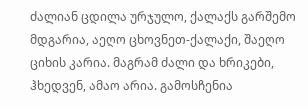ძალიან ცდილა ურჯულო, ქალაქს გარშემო მდგარია, აეღო ცხოვნეთ-ქალაქი, შაეღო ციხის კარია. მაგრამ ძალი და ხრიკები, ჰხედვენ, ამაო არია. გამოსჩენია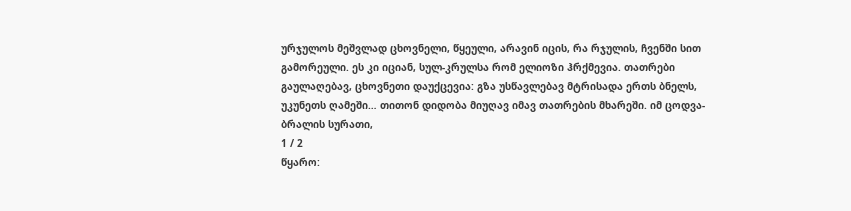ურჯულოს მეშვლად ცხოვნელი, წყეული, არავინ იცის, რა რჯულის, ჩვენში სით გამორეული. ეს კი იციან, სულ-კრულსა რომ ელიოზი ჰრქმევია. თათრები გაულაღებავ, ცხოვნეთი დაუქცევია: გზა უსწავლებავ მტრისადა ერთს ბნელს, უკუნეთს ღამეში… თითონ დიდობა მიუღავ იმავ თათრების მხარეში. იმ ცოდვა-ბრალის სურათი,
1 / 2
წყარო: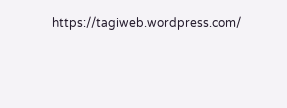https://tagiweb.wordpress.com/